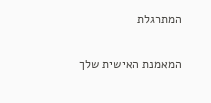המתרגלת

המאמנת האישית שלך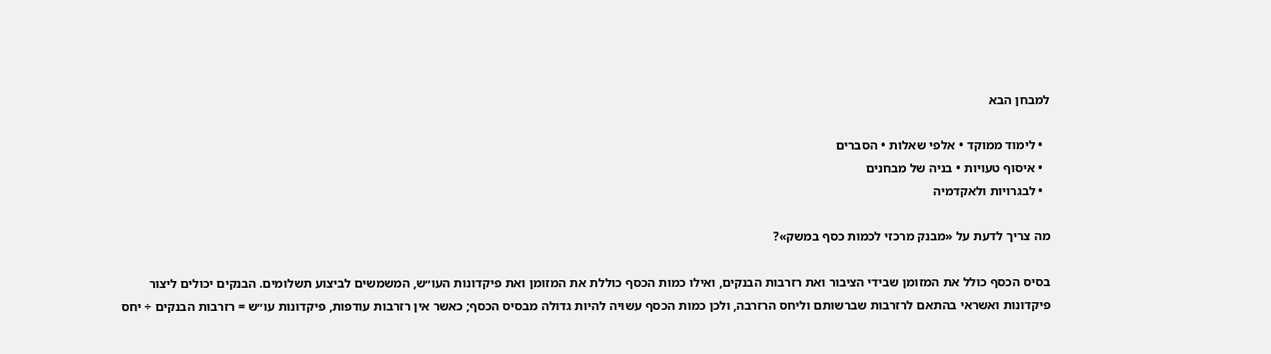למבחן הבא

  • לימוד ממוקד • אלפי שאלות • הסברים
  • איסוף טעויות • בניה של מבחנים
  • לבגרויות ולאקדמיה

מה צריך לדעת על «מבנק מרכזי לכמות כסף במשק»?

בסיס הכסף כולל את המזומן שבידי הציבור ואת רזרבות הבנקים, ואילו כמות הכסף כוללת את המזומן ואת פיקדונות העו״ש, המשמשים לביצוע תשלומים. הבנקים יכולים ליצור פיקדונות ואשראי בהתאם לרזרבות שברשותם וליחס הרזרבה, ולכן כמות הכסף עשויה להיות גדולה מבסיס הכסף; כאשר אין רזרבות עודפות, פיקדונות עו״ש = רזרבות הבנקים ÷ יחס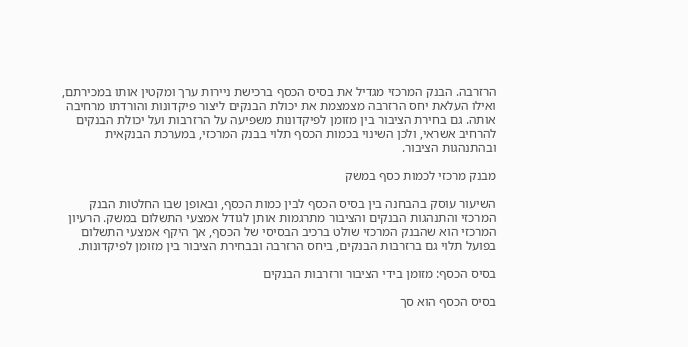הרזרבה. הבנק המרכזי מגדיל את בסיס הכסף ברכישת ניירות ערך ומקטין אותו במכירתם, ואילו העלאת יחס הרזרבה מצמצמת את יכולת הבנקים ליצור פיקדונות והורדתו מרחיבה אותה. גם בחירת הציבור בין מזומן לפיקדונות משפיעה על הרזרבות ועל יכולת הבנקים להרחיב אשראי, ולכן השינוי בכמות הכסף תלוי בבנק המרכזי, במערכת הבנקאית ובהתנהגות הציבור.

מבנק מרכזי לכמות כסף במשק

השיעור עוסק בהבחנה בין בסיס הכסף לבין כמות הכסף, ובאופן שבו החלטות הבנק המרכזי והתנהגות הבנקים והציבור מתרגמות אותן לגודל אמצעי התשלום במשק. הרעיון המרכזי הוא שהבנק המרכזי שולט ברכיב הבסיסי של הכסף, אך היקף אמצעי התשלום בפועל תלוי גם ברזרבות הבנקים, ביחס הרזרבה ובבחירת הציבור בין מזומן לפיקדונות.

בסיס הכסף: מזומן בידי הציבור ורזרבות הבנקים

בסיס הכסף הוא סך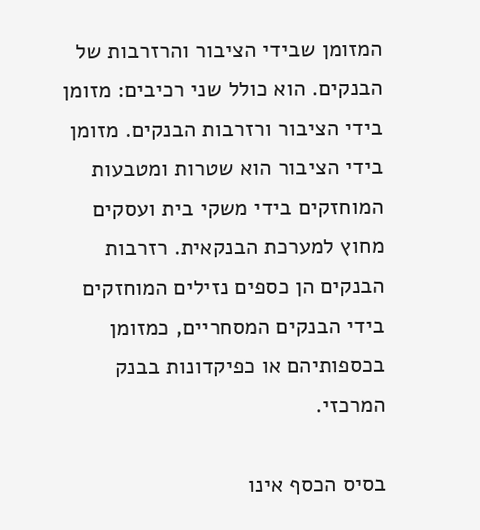המזומן שבידי הציבור והרזרבות של הבנקים. הוא כולל שני רכיבים: מזומן בידי הציבור ורזרבות הבנקים. מזומן בידי הציבור הוא שטרות ומטבעות המוחזקים בידי משקי בית ועסקים מחוץ למערכת הבנקאית. רזרבות הבנקים הן כספים נזילים המוחזקים בידי הבנקים המסחריים, כמזומן בכספותיהם או כפיקדונות בבנק המרכזי.

בסיס הכסף אינו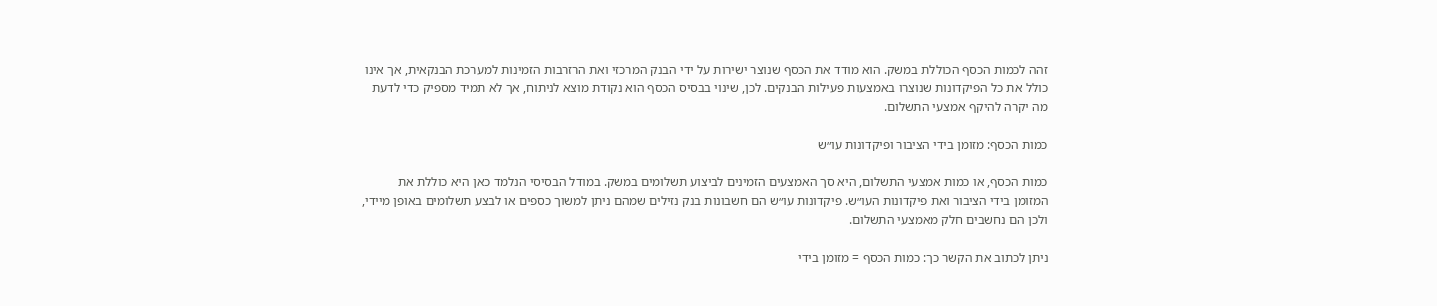זהה לכמות הכסף הכוללת במשק. הוא מודד את הכסף שנוצר ישירות על ידי הבנק המרכזי ואת הרזרבות הזמינות למערכת הבנקאית, אך אינו כולל את כל הפיקדונות שנוצרו באמצעות פעילות הבנקים. לכן, שינוי בבסיס הכסף הוא נקודת מוצא לניתוח, אך לא תמיד מספיק כדי לדעת מה יקרה להיקף אמצעי התשלום.

כמות הכסף: מזומן בידי הציבור ופיקדונות עו״ש

כמות הכסף, או כמות אמצעי התשלום, היא סך האמצעים הזמינים לביצוע תשלומים במשק. במודל הבסיסי הנלמד כאן היא כוללת את המזומן בידי הציבור ואת פיקדונות העו״ש. פיקדונות עו״ש הם חשבונות בנק נזילים שמהם ניתן למשוך כספים או לבצע תשלומים באופן מיידי, ולכן הם נחשבים חלק מאמצעי התשלום.

ניתן לכתוב את הקשר כך: כמות הכסף = מזומן בידי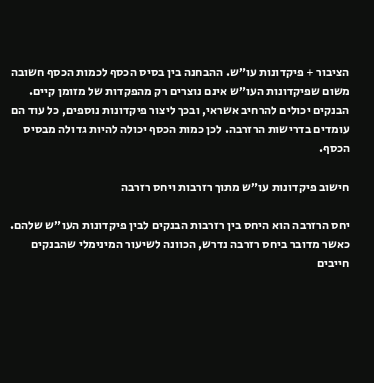הציבור + פיקדונות עו״ש. ההבחנה בין בסיס הכסף לכמות הכסף חשובה משום שפיקדונות העו״ש אינם נוצרים רק מהפקדות של מזומן קיים. הבנקים יכולים להרחיב אשראי, ובכך ליצור פיקדונות נוספים, כל עוד הם עומדים בדרישות הרזרבה. לכן כמות הכסף יכולה להיות גדולה מבסיס הכסף.

חישוב פיקדונות עו״ש מתוך רזרבות ויחס רזרבה

יחס הרזרבה הוא היחס בין רזרבות הבנקים לבין פיקדונות העו״ש שלהם. כאשר מדובר ביחס רזרבה נדרש, הכוונה לשיעור המינימלי שהבנקים חייבים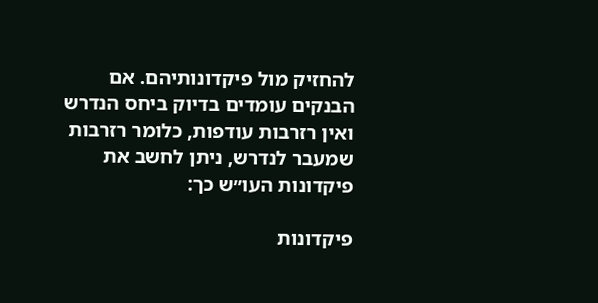להחזיק מול פיקדונותיהם. אם הבנקים עומדים בדיוק ביחס הנדרש ואין רזרבות עודפות, כלומר רזרבות שמעבר לנדרש, ניתן לחשב את פיקדונות העו״ש כך:

פיקדונות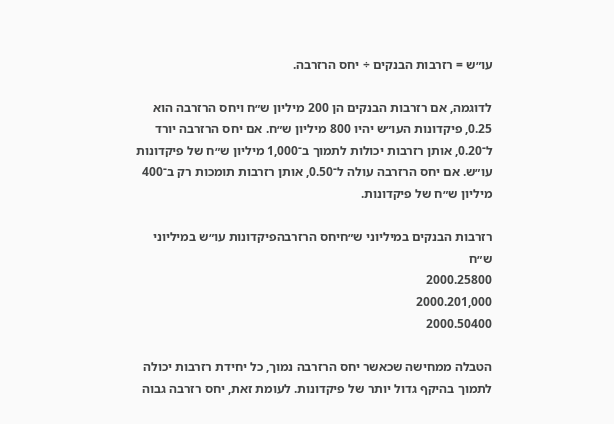עו״ש = רזרבות הבנקים ÷ יחס הרזרבה.

לדוגמה, אם רזרבות הבנקים הן 200 מיליון ש״ח ויחס הרזרבה הוא 0.25, פיקדונות העו״ש יהיו 800 מיליון ש״ח. אם יחס הרזרבה יורד ל־0.20, אותן רזרבות יכולות לתמוך ב־1,000 מיליון ש״ח של פיקדונות עו״ש. אם יחס הרזרבה עולה ל־0.50, אותן רזרבות תומכות רק ב־400 מיליון ש״ח של פיקדונות.

רזרבות הבנקים במיליוני ש״חיחס הרזרבהפיקדונות עו״ש במיליוני ש״ח
2000.25800
2000.201,000
2000.50400

הטבלה ממחישה שכאשר יחס הרזרבה נמוך, כל יחידת רזרבות יכולה לתמוך בהיקף גדול יותר של פיקדונות. לעומת זאת, יחס רזרבה גבוה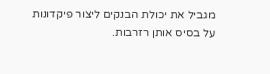מגביל את יכולת הבנקים ליצור פיקדונות על בסיס אותן רזרבות.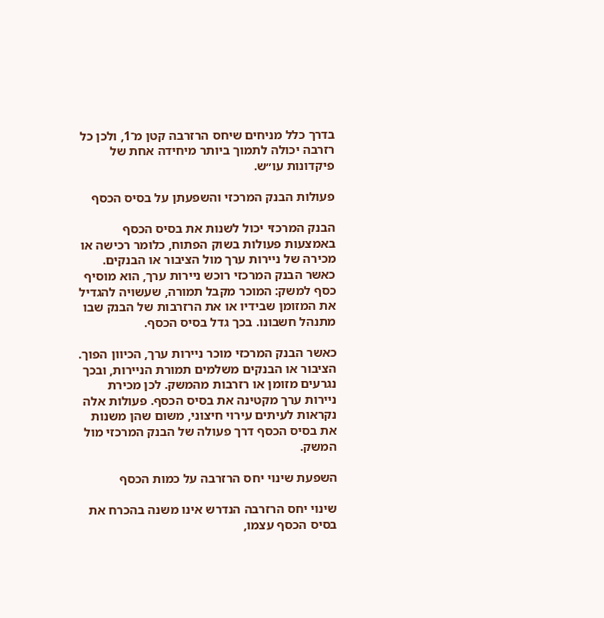בדרך כלל מניחים שיחס הרזרבה קטן מ־1, ולכן כל רזרבה יכולה לתמוך ביותר מיחידה אחת של פיקדונות עו״ש.

פעולות הבנק המרכזי והשפעתן על בסיס הכסף

הבנק המרכזי יכול לשנות את בסיס הכסף באמצעות פעולות בשוק הפתוח, כלומר רכישה או מכירה של ניירות ערך מול הציבור או הבנקים. כאשר הבנק המרכזי רוכש ניירות ערך, הוא מוסיף כסף למשק: המוכר מקבל תמורה, שעשויה להגדיל את המזומן שבידיו או את הרזרבות של הבנק שבו מתנהל חשבונו. בכך גדל בסיס הכסף.

כאשר הבנק המרכזי מוכר ניירות ערך, הכיוון הפוך. הציבור או הבנקים משלמים תמורת הניירות, ובכך נגרעים מזומן או רזרבות מהמשק. לכן מכירת ניירות ערך מקטינה את בסיס הכסף. פעולות אלה נקראות לעיתים עירוי חיצוני, משום שהן משנות את בסיס הכסף דרך פעולה של הבנק המרכזי מול המשק.

השפעת שינוי יחס הרזרבה על כמות הכסף

שינוי יחס הרזרבה הנדרש אינו משנה בהכרח את בסיס הכסף עצמו,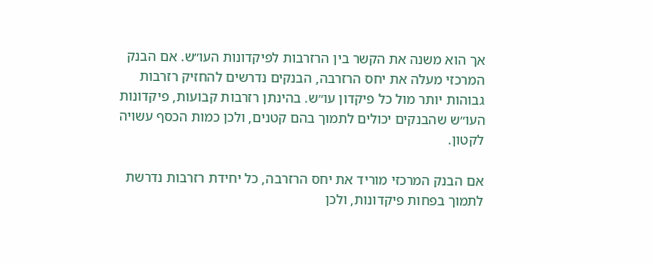אך הוא משנה את הקשר בין הרזרבות לפיקדונות העו״ש. אם הבנק המרכזי מעלה את יחס הרזרבה, הבנקים נדרשים להחזיק רזרבות גבוהות יותר מול כל פיקדון עו״ש. בהינתן רזרבות קבועות, פיקדונות העו״ש שהבנקים יכולים לתמוך בהם קטנים, ולכן כמות הכסף עשויה לקטון.

אם הבנק המרכזי מוריד את יחס הרזרבה, כל יחידת רזרבות נדרשת לתמוך בפחות פיקדונות, ולכן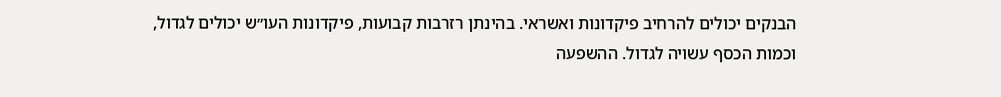הבנקים יכולים להרחיב פיקדונות ואשראי. בהינתן רזרבות קבועות, פיקדונות העו״ש יכולים לגדול, וכמות הכסף עשויה לגדול. ההשפעה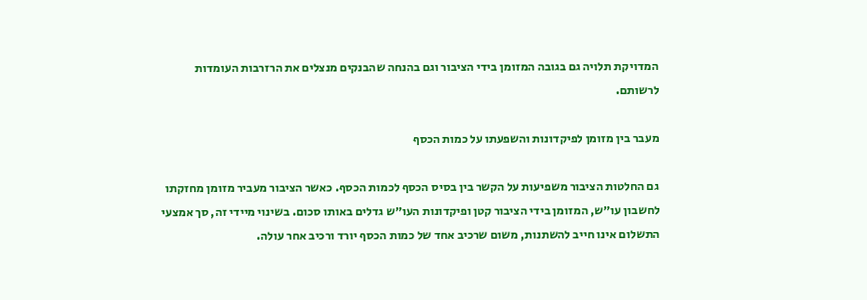המדויקת תלויה גם בגובה המזומן בידי הציבור וגם בהנחה שהבנקים מנצלים את הרזרבות העומדות לרשותם.

מעבר בין מזומן לפיקדונות והשפעתו על כמות הכסף

גם החלטות הציבור משפיעות על הקשר בין בסיס הכסף לכמות הכסף. כאשר הציבור מעביר מזומן מחזקתו לחשבון עו״ש, המזומן בידי הציבור קטן ופיקדונות העו״ש גדלים באותו סכום. בשינוי מיידי זה, סך אמצעי התשלום אינו חייב להשתנות, משום שרכיב אחד של כמות הכסף יורד ורכיב אחר עולה.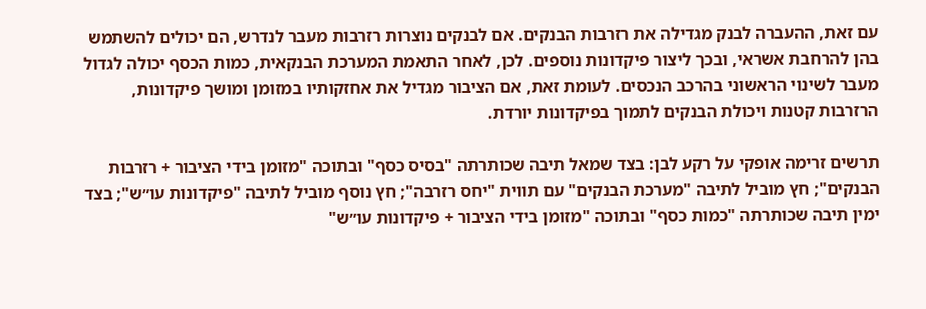עם זאת, ההעברה לבנק מגדילה את רזרבות הבנקים. אם לבנקים נוצרות רזרבות מעבר לנדרש, הם יכולים להשתמש בהן להרחבת אשראי, ובכך ליצור פיקדונות נוספים. לכן, לאחר התאמת המערכת הבנקאית, כמות הכסף יכולה לגדול מעבר לשינוי הראשוני בהרכב הנכסים. לעומת זאת, אם הציבור מגדיל את אחזקותיו במזומן ומושך פיקדונות, הרזרבות קטנות ויכולת הבנקים לתמוך בפיקדונות יורדת.

תרשים זרימה אופקי על רקע לבן: בצד שמאל תיבה שכותרתה "בסיס כסף" ובתוכה "מזומן בידי הציבור + רזרבות הבנקים"; חץ מוביל לתיבה "מערכת הבנקים" עם תווית "יחס רזרבה"; חץ נוסף מוביל לתיבה "פיקדונות עו״ש"; בצד ימין תיבה שכותרתה "כמות כסף" ובתוכה "מזומן בידי הציבור + פיקדונות עו״ש"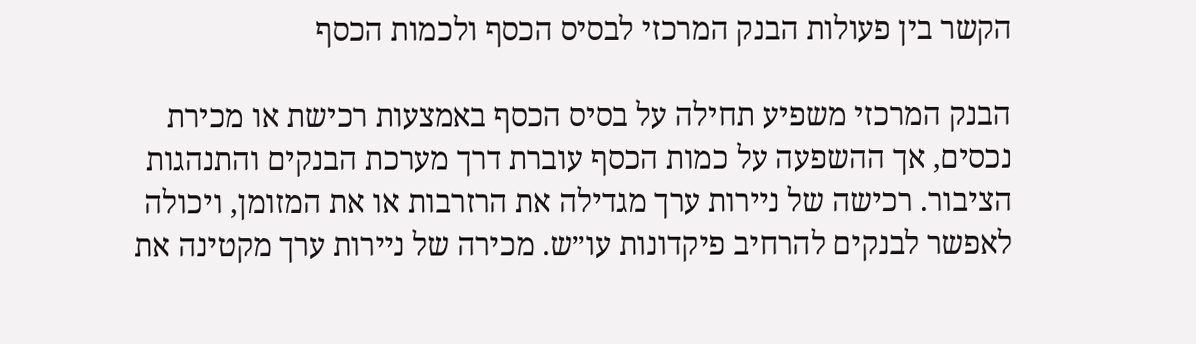הקשר בין פעולות הבנק המרכזי לבסיס הכסף ולכמות הכסף

הבנק המרכזי משפיע תחילה על בסיס הכסף באמצעות רכישת או מכירת נכסים, אך ההשפעה על כמות הכסף עוברת דרך מערכת הבנקים והתנהגות הציבור. רכישה של ניירות ערך מגדילה את הרזרבות או את המזומן, ויכולה לאפשר לבנקים להרחיב פיקדונות עו״ש. מכירה של ניירות ערך מקטינה את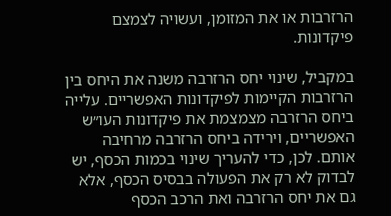הרזרבות או את המזומן, ועשויה לצמצם פיקדונות.

במקביל, שינוי יחס הרזרבה משנה את היחס בין הרזרבות הקיימות לפיקדונות האפשריים. עלייה ביחס הרזרבה מצמצמת את פיקדונות העו״ש האפשריים, וירידה ביחס הרזרבה מרחיבה אותם. לכן, כדי להעריך שינוי בכמות הכסף, יש לבדוק לא רק את הפעולה בבסיס הכסף, אלא גם את יחס הרזרבה ואת הרכב הכסף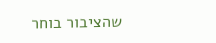שהציבור בוחר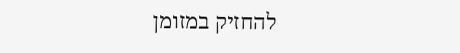להחזיק במזומן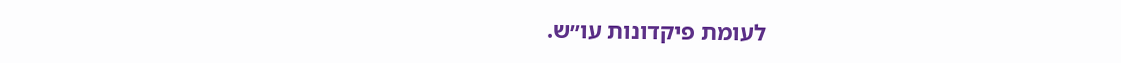לעומת פיקדונות עו״ש.